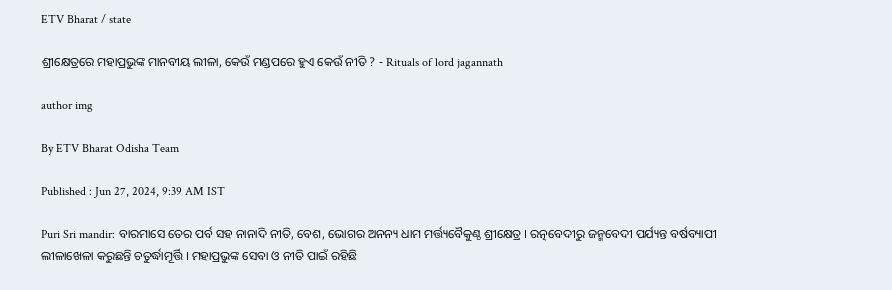ETV Bharat / state

ଶ୍ରୀକ୍ଷେତ୍ରରେ ମହାପ୍ରଭୁଙ୍କ ମାନବୀୟ ଲୀଳା, କେଉଁ ମଣ୍ଡପରେ ହୁଏ କେଉଁ ନୀତି ? - Rituals of lord jagannath

author img

By ETV Bharat Odisha Team

Published : Jun 27, 2024, 9:39 AM IST

Puri Sri mandir: ବାରମାସେ ତେର ପର୍ବ ସହ ନାନାଦି ନୀତି, ବେଶ, ଭୋଗର ଅନନ୍ୟ ଧାମ ମର୍ତ୍ତ୍ୟବୈକୁଣ୍ଠ ଶ୍ରୀକ୍ଷେତ୍ର । ରତ୍ନବେଦୀରୁ ଜନ୍ମବେଦୀ ପର୍ଯ୍ୟନ୍ତ ବର୍ଷବ୍ୟାପୀ ଲୀଳାଖେଳା କରୁଛନ୍ତି ଚତୁର୍ଦ୍ଧାମୂର୍ତ୍ତି । ମହାପ୍ରଭୁଙ୍କ ସେବା ଓ ନୀତି ପାଇଁ ରହିଛି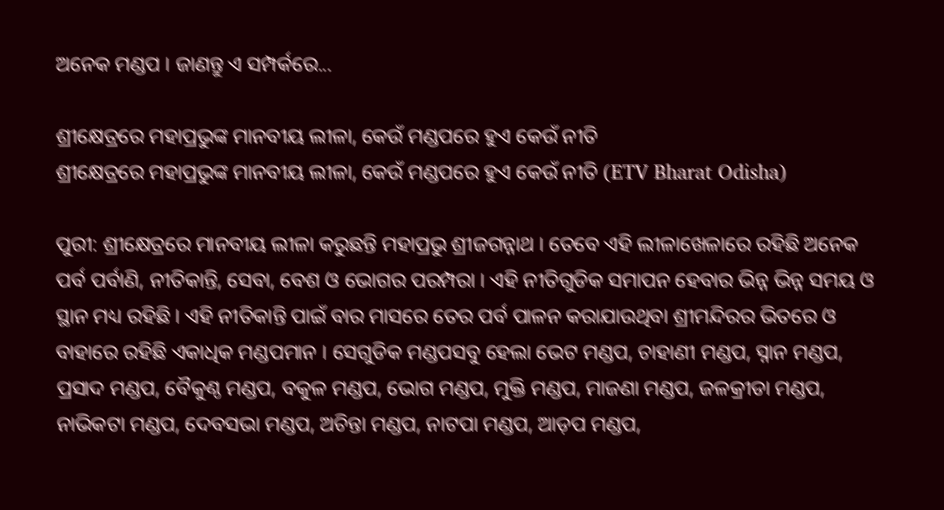ଅନେକ ମଣ୍ଡପ । ଜାଣନ୍ତୁ ଏ ସମ୍ପର୍କରେ...

ଶ୍ରୀକ୍ଷେତ୍ରରେ ମହାପ୍ରଭୁଙ୍କ ମାନବୀୟ ଲୀଳା, କେଉଁ ମଣ୍ଡପରେ ହୁଏ କେଉଁ ନୀତି
ଶ୍ରୀକ୍ଷେତ୍ରରେ ମହାପ୍ରଭୁଙ୍କ ମାନବୀୟ ଲୀଳା, କେଉଁ ମଣ୍ଡପରେ ହୁଏ କେଉଁ ନୀତି (ETV Bharat Odisha)

ପୁରୀ: ଶ୍ରୀକ୍ଷେତ୍ରରେ ମାନବୀୟ ଲୀଳା କରୁଛନ୍ତି ମହାପ୍ରଭୁ ଶ୍ରୀଜଗନ୍ନାଥ । ତେବେ ଏହି ଲୀଳାଖେଳାରେ ରହିଛି ଅନେକ ପର୍ବ ପର୍ବାଣି, ନୀତିକାନ୍ତି, ସେବା, ବେଶ ଓ ଭୋଗର ପରମ୍ପରା । ଏହି ନୀତିଗୁଡିକ ସମାପନ ହେବାର ଭିନ୍ନ ଭିନ୍ନ ସମୟ ଓ ସ୍ଥାନ ମଧ୍ୟ ରହିଛି । ଏହି ନୀତିକାନ୍ତି ପାଇଁ ବାର ମାସରେ ତେର ପର୍ବ ପାଳନ କରାଯାଉଥିବା ଶ୍ରୀମନ୍ଦିରର ଭିତରେ ଓ ବାହାରେ ରହିଛି ଏକାଧିକ ମଣ୍ଡପମାନ । ସେଗୁଡିକ ମଣ୍ଡପସବୁ ହେଲା ଭେଟ ମଣ୍ଡପ, ଚାହାଣୀ ମଣ୍ଡପ, ସ୍ନାନ ମଣ୍ଡପ, ପ୍ରସାଦ ମଣ୍ଡପ, ବୈକୁଣ୍ଠ ମଣ୍ଡପ, ବକୁଳ ମଣ୍ଡପ, ଭୋଗ ମଣ୍ଡପ, ମୁକ୍ତି ମଣ୍ଡପ, ମାଜଣା ମଣ୍ଡପ, ଜଳକ୍ରୀଡା ମଣ୍ଡପ, ନାଭିକଟା ମଣ୍ଡପ, ଦେବସଭା ମଣ୍ଡପ, ଅଚିନ୍ତା ମଣ୍ଡପ, ନାଟପା ମଣ୍ଡପ, ଆଡ଼ପ ମଣ୍ଡପ,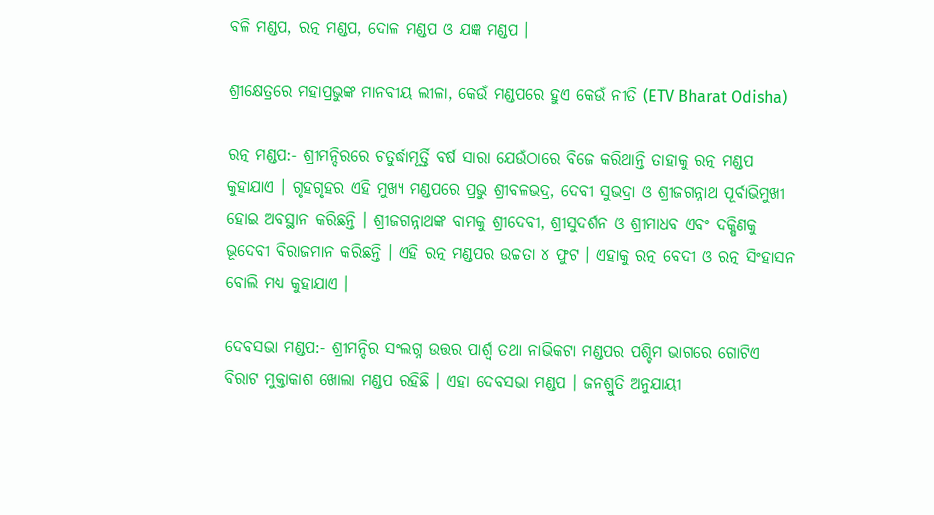ବଳି ମଣ୍ଡପ, ରତ୍ନ ମଣ୍ଡପ, ଦୋଳ ମଣ୍ଡପ ଓ ଯଜ୍ଞ ମଣ୍ଡପ ।

ଶ୍ରୀକ୍ଷେତ୍ରରେ ମହାପ୍ରଭୁଙ୍କ ମାନବୀୟ ଲୀଳା, କେଉଁ ମଣ୍ଡପରେ ହୁଏ କେଉଁ ନୀତି (ETV Bharat Odisha)

ରତ୍ନ ମଣ୍ଡପ:- ଶ୍ରୀମନ୍ଦିରରେ ଚତୁର୍ଦ୍ଧାମୂର୍ତ୍ତି ବର୍ଷ ସାରା ଯେଉଁଠାରେ ବିଜେ କରିଥାନ୍ତି ତାହାକୁ ରତ୍ନ ମଣ୍ଡପ କୁହାଯାଏ । ଗୃହଗୃହର ଏହି ମୁଖ୍ୟ ମଣ୍ଡପରେ ପ୍ରଭୁ ଶ୍ରୀବଳଭଦ୍ର, ଦେବୀ ସୁଭଦ୍ରା ଓ ଶ୍ରୀଜଗନ୍ନାଥ ପୂର୍ବାଭିମୁଖୀ ହୋଇ ଅବସ୍ଥାନ କରିଛନ୍ତି । ଶ୍ରୀଜଗନ୍ନାଥଙ୍କ ବାମକୁ ଶ୍ରୀଦେବୀ, ଶ୍ରୀସୁଦର୍ଶନ ଓ ଶ୍ରୀମାଧବ ଏବଂ ଦକ୍ଷିଣକୁ ଭୂଦେବୀ ବିରାଜମାନ କରିଛନ୍ତି । ଏହି ରତ୍ନ ମଣ୍ଡପର ଉଚ୍ଚତା ୪ ଫୁଟ । ଏହାକୁ ରତ୍ନ ବେଦୀ ଓ ରତ୍ନ ସିଂହାସନ ବୋଲି ମଧ୍ୟ କୁହାଯାଏ ।

ଦେବସଭା ମଣ୍ଡପ:- ଶ୍ରୀମନ୍ଦିର ସଂଲଗ୍ନ ଉତ୍ତର ପାର୍ଶ୍ଵ ତଥା ନାଭିକଟା ମଣ୍ଡପର ପଶ୍ଚିମ ଭାଗରେ ଗୋଟିଏ ବିରାଟ ମୁକ୍ତାକାଶ ଖୋଲା ମଣ୍ଡପ ରହିଛି । ଏହା ଦେବସଭା ମଣ୍ଡପ । ଜନଶ୍ରୁତି ଅନୁଯାୟୀ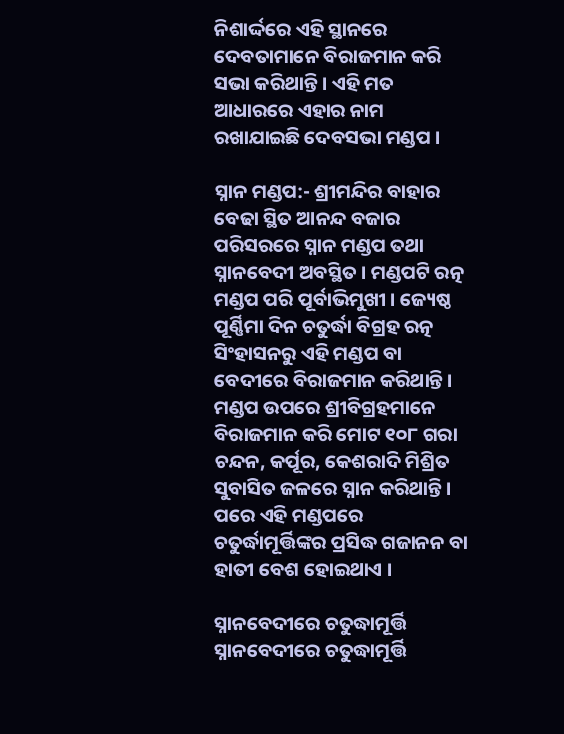ନିଶାର୍ଦ୍ଦରେ ଏହି ସ୍ଥାନରେ ଦେବତାମାନେ ବିରାଜମାନ କରି ସଭା କରିଥାନ୍ତି । ଏହି ମତ ଆଧାରରେ ଏହାର ନାମ ରଖାଯାଇଛି ଦେବସଭା ମଣ୍ଡପ ।

ସ୍ନାନ ମଣ୍ଡପ:- ଶ୍ରୀମନ୍ଦିର ବାହାର ବେଢା ସ୍ଥିତ ଆନନ୍ଦ ବଜାର ପରିସରରେ ସ୍ନାନ ମଣ୍ଡପ ତଥା ସ୍ନାନବେଦୀ ଅବସ୍ଥିତ । ମଣ୍ଡପଟି ରତ୍ନ ମଣ୍ଡପ ପରି ପୂର୍ବାଭିମୁଖୀ । ଜ୍ୟେଷ୍ଠ ପୂର୍ଣ୍ଣିମା ଦିନ ଚତୁର୍ଦ୍ଧା ବିଗ୍ରହ ରତ୍ନ ସିଂହାସନରୁ ଏହି ମଣ୍ଡପ ବା ବେଦୀରେ ବିରାଜମାନ କରିଥାନ୍ତି । ମଣ୍ଡପ ଉପରେ ଶ୍ରୀବିଗ୍ରହମାନେ ବିରାଜମାନ କରି ମୋଟ ୧୦୮ ଗରା ଚନ୍ଦନ, କର୍ପୂର, କେଶରାଦି ମିଶ୍ରିତ ସୁବାସିତ ଜଳରେ ସ୍ନାନ କରିଥାନ୍ତି । ପରେ ଏହି ମଣ୍ଡପରେ ଚତୁର୍ଦ୍ଧାମୂର୍ତ୍ତିଙ୍କର ପ୍ରସିଦ୍ଧ ଗଜାନନ ବା ହାତୀ ବେଶ ହୋଇଥାଏ ।

ସ୍ନାନବେଦୀରେ ଚତୁଦ୍ଧାମୂର୍ତ୍ତି
ସ୍ନାନବେଦୀରେ ଚତୁଦ୍ଧାମୂର୍ତ୍ତି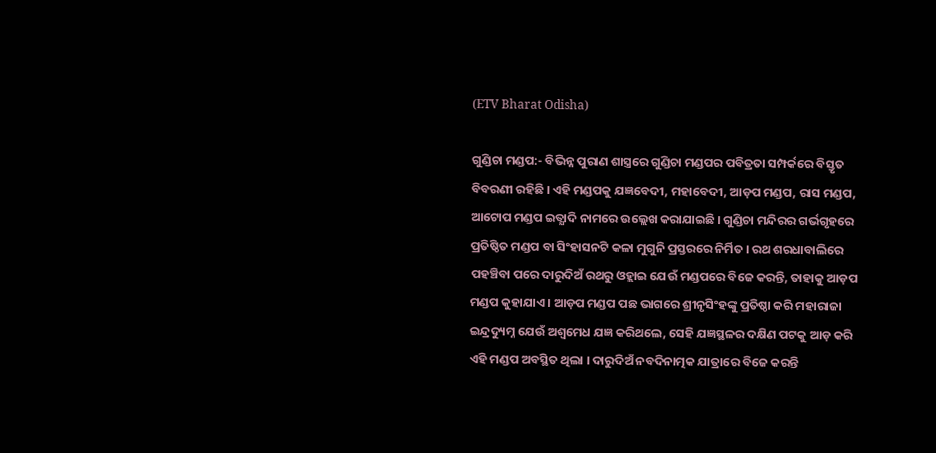(ETV Bharat Odisha)

ଗୁଣ୍ଡିଚା ମଣ୍ଡପ:- ବିଭିନ୍ନ ପୁରାଣ ଶାସ୍ତ୍ରରେ ଗୁଣ୍ଡିଚା ମଣ୍ଡପର ପବିତ୍ରତା ସମ୍ପର୍କରେ ବିସ୍ତୃତ ବିବରଣୀ ରହିଛି । ଏହି ମଣ୍ଡପକୁ ଯଜ୍ଞବେଦୀ, ମହାବେଦୀ, ଆଡ଼ପ ମଣ୍ଡପ, ରାସ ମଣ୍ଡପ, ଆଟୋପ ମଣ୍ଡପ ଇତ୍ଯାଦି ନାମରେ ଉଲ୍ଲେଖ କରାଯାଇଛି । ଗୁଣ୍ଡିଚା ମନ୍ଦିରର ଗର୍ଭଗୃହରେ ପ୍ରତିଷ୍ଠିତ ମଣ୍ଡପ ବା ସିଂହାସନଟି କଳା ମୁଗୁନି ପ୍ରସ୍ତରରେ ନିର୍ମିତ । ରଥ ଶରଧାବାଲିରେ ପହଞ୍ଚିବା ପରେ ଦାରୁଦିଅଁ ରଥରୁ ଓହ୍ଲାଇ ଯେଉଁ ମଣ୍ଡପରେ ବିଜେ କରନ୍ତି, ତାହାକୁ ଆଡ଼ପ ମଣ୍ଡପ କୁହାଯାଏ । ଆଡ଼ପ ମଣ୍ଡପ ପଛ ଭାଗରେ ଶ୍ରୀନୃସିଂହଙ୍କୁ ପ୍ରତିଷ୍ଠା କରି ମହାରାଜା ଇନ୍ଦ୍ରଦ୍ୟୁମ୍ନ ଯେଉଁ ଅଶ୍ୱମେଧ ଯଜ୍ଞ କରିଥଲେ, ସେହି ଯଜ୍ଞସ୍ଥଳର ଦକ୍ଷିଣ ପଟକୁ ଆଡ଼ କରି ଏହି ମଣ୍ଡପ ଅବସ୍ଥିତ ଥିଲା । ଦାରୁଦିଅଁ ନବଦିନାତ୍ମକ ଯାତ୍ରାରେ ବିଜେ କରନ୍ତି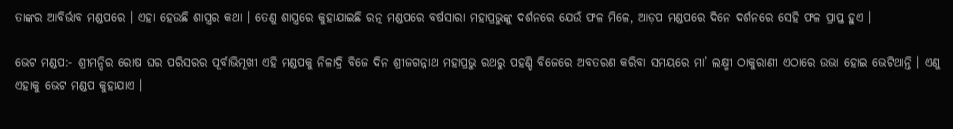ତାଙ୍କର ଆବିର୍ଭାବ ମଣ୍ଡପରେ । ଏହା ହେଉଛି ଶାସ୍ତ୍ରର କଥା । ତେଣୁ ଶାସ୍ତ୍ରରେ କୁହାଯାଇଛି ରତ୍ନ ମଣ୍ଡପରେ ବର୍ଷସାରା ମହାପ୍ରଭୁଙ୍କୁ ଦର୍ଶନରେ ଯେଉଁ ଫଳ ମିଳେ, ଆଡ଼ପ ମଣ୍ଡପରେ ଦିନେ ଦର୍ଶନରେ ସେହି ଫଳ ପ୍ରାପ୍ତ ହୁଏ ।

ଭେଟ ମଣ୍ଡପ:- ଶ୍ରୀମନ୍ଦିର ରୋଷ ଘର ପରିସରର ପୂର୍ବାଭିମୂଖୀ ଏହି ମଣ୍ଡପକୁ ନିଳାଦ୍ରି ବିଜେ ଦିନ ଶ୍ରୀଜଗନ୍ନାଥ ମହାପ୍ରଭୁ ରଥରୁ ପହଣ୍ଡି ବିଜେରେ ଅବତରଣ କରିବା ସମୟରେ ମା’ ଲକ୍ଷ୍ମୀ ଠାକୁରାଣୀ ଏଠାରେ ଉଭା ହୋଇ ଭେଟିଥାନ୍ତି । ଏଣୁ ଏହାକୁ ଭେଟ ମଣ୍ଡପ କୁହାଯାଏ ।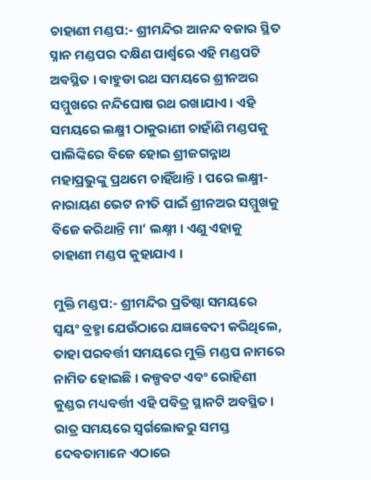ଚାହାଣୀ ମଣ୍ଡପ:- ଶ୍ରୀମନ୍ଦିର ଆନନ୍ଦ ବଜାର ସ୍ଥିତ ସ୍ନାନ ମଣ୍ଡପର ଦକ୍ଷିଣ ପାର୍ଶ୍ୱରେ ଏହି ମଣ୍ଡପଟି ଅବସ୍ଥିତ । ବାହୁଡା ରଥ ସମୟରେ ଶ୍ରୀନଅର ସମ୍ମୁଖରେ ନନ୍ଦିଘୋଷ ରଥ ରଖାଯାଏ । ଏହି ସମୟରେ ଲକ୍ଷ୍ମୀ ଠାକୁରାଣୀ ଚାହାଁଣି ମଣ୍ଡପକୁ ପାଲିଙ୍କିରେ ବିଜେ ହୋଇ ଶ୍ରୀଜଗନ୍ନାଥ ମହାପ୍ରଭୁଙ୍କୁ ପ୍ରଥମେ ଚାହିଁଥାନ୍ତି । ପରେ ଲକ୍ଷ୍ମୀ-ନାରାୟଣ ଭେଟ ନୀତି ପାଇଁ ଶ୍ରୀନଅର ସମ୍ମୁଖକୁ ବିଜେ କରିଥାନ୍ତି ମା’ ଲକ୍ଷ୍ନୀ । ଏଣୁ ଏହାକୁ ଚାହାଣୀ ମଣ୍ଡପ କୁହାଯାଏ ।

ମୁକ୍ତି ମଣ୍ଡପ:- ଶ୍ରୀମନ୍ଦିର ପ୍ରତିଷ୍ଠା ସମୟରେ ସ୍ୱୟଂ ବ୍ରହ୍ମା ଯେଉଁଠାରେ ଯଜ୍ଞବେଦୀ କରିଥିଲେ, ତାହା ପରବର୍ତ୍ତୀ ସମୟରେ ମୁକ୍ତି ମଣ୍ଡପ ନାମରେ ନାମିତ ହୋଇଛି । କଳ୍ପବଟ ଏବଂ ରୋହିଣୀ କୁଣ୍ଡର ମଧ୍ୟବର୍ତ୍ତୀ ଏହି ପବିତ୍ର ସ୍ଥାନଟି ଅବସ୍ଥିତ । ରାତ୍ର ସମୟରେ ସ୍ୱର୍ଗଲୋକରୁ ସମସ୍ତ ଦେବତାମାନେ ଏଠାରେ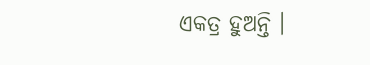ଏକତ୍ର ହୁଅନ୍ତି ।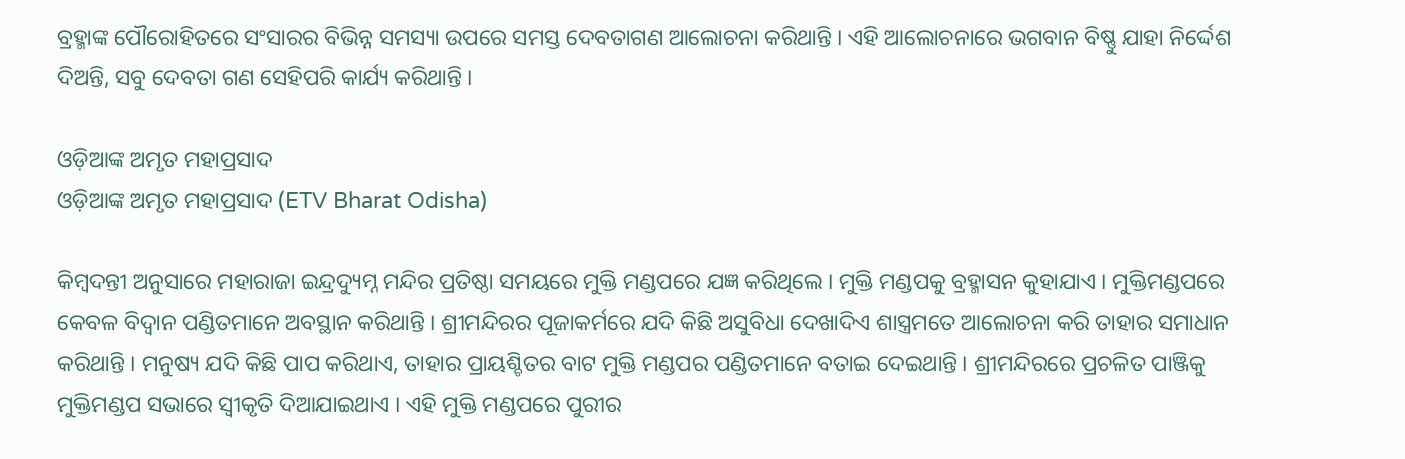ବ୍ରହ୍ମାଙ୍କ ପୌରୋହିତରେ ସଂସାରର ବିଭିନ୍ନ ସମସ୍ୟା ଉପରେ ସମସ୍ତ ଦେବତାଗଣ ଆଲୋଚନା କରିଥାନ୍ତି । ଏହି ଆଲୋଚନାରେ ଭଗବାନ ବିଷ୍ଣୁ ଯାହା ନିର୍ଦ୍ଦେଶ ଦିଅନ୍ତି, ସବୁ ଦେବତା ଗଣ ସେହିପରି କାର୍ଯ୍ୟ କରିଥାନ୍ତି ।

ଓଡ଼ିଆଙ୍କ ଅମୃତ ମହାପ୍ରସାଦ
ଓଡ଼ିଆଙ୍କ ଅମୃତ ମହାପ୍ରସାଦ (ETV Bharat Odisha)

କିମ୍ବଦନ୍ତୀ ଅନୁସାରେ ମହାରାଜା ଇନ୍ଦ୍ରଦ୍ୟୁମ୍ନ ମନ୍ଦିର ପ୍ରତିଷ୍ଠା ସମୟରେ ମୁକ୍ତି ମଣ୍ଡପରେ ଯଜ୍ଞ କରିଥିଲେ । ମୁକ୍ତି ମଣ୍ଡପକୁ ବ୍ରହ୍ମାସନ କୁହାଯାଏ । ମୁକ୍ତିମଣ୍ଡପରେ କେବଳ ବିଦ୍ୱାନ ପଣ୍ଡିତମାନେ ଅବସ୍ଥାନ କରିଥାନ୍ତି । ଶ୍ରୀମନ୍ଦିରର ପୂଜାକର୍ମରେ ଯଦି କିଛି ଅସୁବିଧା ଦେଖାଦିଏ ଶାସ୍ତ୍ରମତେ ଆଲୋଚନା କରି ତାହାର ସମାଧାନ କରିଥାନ୍ତି । ମନୁଷ୍ୟ ଯଦି କିଛି ପାପ କରିଥାଏ, ତାହାର ପ୍ରାୟଶ୍ଚିତର ବାଟ ମୁକ୍ତି ମଣ୍ଡପର ପଣ୍ଡିତମାନେ ବତାଇ ଦେଇଥାନ୍ତି । ଶ୍ରୀମନ୍ଦିରରେ ପ୍ରଚଳିତ ପାଞ୍ଜିକୁ ମୁକ୍ତିମଣ୍ଡପ ସଭାରେ ସ୍ୱୀକୃତି ଦିଆଯାଇଥାଏ । ଏହି ମୁକ୍ତି ମଣ୍ଡପରେ ପୁରୀର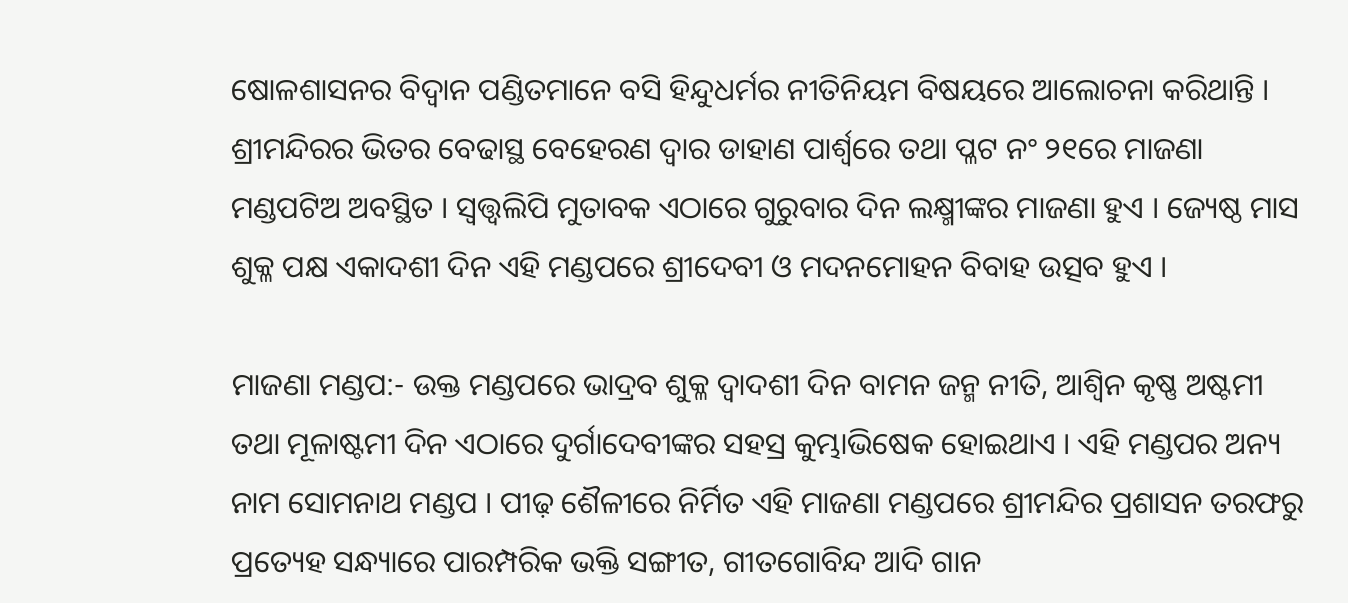ଷୋଳଶାସନର ବିଦ୍ୱାନ ପଣ୍ଡିତମାନେ ବସି ହିନ୍ଦୁଧର୍ମର ନୀତିନିୟମ ବିଷୟରେ ଆଲୋଚନା କରିଥାନ୍ତି । ଶ୍ରୀମନ୍ଦିରର ଭିତର ବେଢାସ୍ଥ ବେହେରଣ ଦ୍ୱାର ଡାହାଣ ପାର୍ଶ୍ୱରେ ତଥା ପ୍ଳଟ ନଂ ୨୧ରେ ମାଜଣା ମଣ୍ଡପଟିଅ ଅବସ୍ଥିତ । ସ୍ୱତ୍ତ୍ୱଲିପି ମୁତାବକ ଏଠାରେ ଗୁରୁବାର ଦିନ ଲକ୍ଷ୍ମୀଙ୍କର ମାଜଣା ହୁଏ । ଜ୍ୟେଷ୍ଠ ମାସ ଶୁକ୍ଳ ପକ୍ଷ ଏକାଦଶୀ ଦିନ ଏହି ମଣ୍ଡପରେ ଶ୍ରୀଦେବୀ ଓ ମଦନମୋହନ ବିବାହ ଉତ୍ସବ ହୁଏ ।

ମାଜଣା ମଣ୍ଡପ:- ଉକ୍ତ ମଣ୍ଡପରେ ଭାଦ୍ରବ ଶୁକ୍ଳ ଦ୍ୱାଦଶୀ ଦିନ ବାମନ ଜନ୍ମ ନୀତି, ଆଶ୍ୱିନ କୃଷ୍ଣ ଅଷ୍ଟମୀ ତଥା ମୂଳାଷ୍ଟମୀ ଦିନ ଏଠାରେ ଦୁର୍ଗାଦେବୀଙ୍କର ସହସ୍ର କୁମ୍ଭାଭିଷେକ ହୋଇଥାଏ । ଏହି ମଣ୍ଡପର ଅନ୍ୟ ନାମ ସୋମନାଥ ମଣ୍ଡପ । ପୀଢ଼ ଶୈଳୀରେ ନିର୍ମିତ ଏହି ମାଜଣା ମଣ୍ଡପରେ ଶ୍ରୀମନ୍ଦିର ପ୍ରଶାସନ ତରଫରୁ ପ୍ରତ୍ୟେହ ସନ୍ଧ୍ୟାରେ ପାରମ୍ପରିକ ଭକ୍ତି ସଙ୍ଗୀତ, ଗୀତଗୋବିନ୍ଦ ଆଦି ଗାନ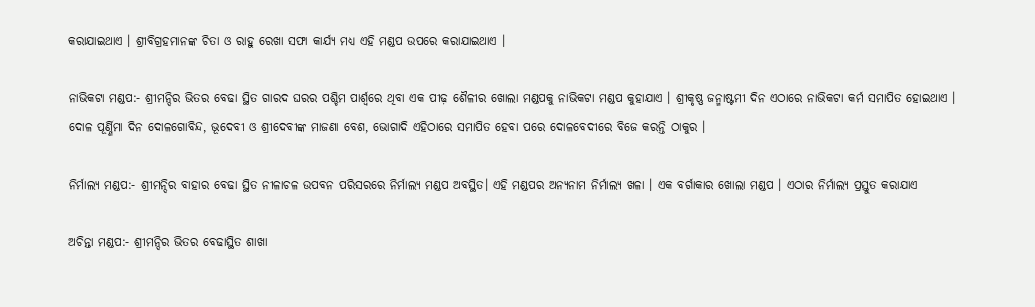କରାଯାଇଥାଏ । ଶ୍ରୀବିଗ୍ରହମାନଙ୍କ ଚିତା ଓ ରାହୁ ରେଖା ସଫା କାର୍ଯ୍ୟ ମଧ୍ୟ ଏହି ମଣ୍ଡପ ଉପରେ କରାଯାଇଥାଏ ।

ନାଭିକଟା ମଣ୍ଡପ:- ଶ୍ରୀମନ୍ଦିର ଭିତର ବେଢା ସ୍ଥିତ ଗାରଦ ଘରର ପଶ୍ଚିମ ପାର୍ଶ୍ୱରେ ଥିବା ଏକ ପୀଢ଼ ଶୈଳୀର ଖୋଲା ମଣ୍ଡପକୁ ନାଭିକଟା ମଣ୍ଡପ କୁହାଯାଏ । ଶ୍ରୀକୃଷ୍ଣ ଜନ୍ମାଷ୍ଟମୀ ଦିନ ଏଠାରେ ନାଭିକଟା କର୍ମ ସମାପିତ ହୋଇଥାଏ । ଦୋଳ ପୂର୍ଣ୍ଣିମା ଦିନ ଦୋଳଗୋବିନ୍ଦ, ଭୂଦେବୀ ଓ ଶ୍ରୀଦେବୀଙ୍କ ମାଜଣା ବେଶ, ଭୋଗାଦି ଏହିଠାରେ ସମାପିତ ହେବା ପରେ ଦୋଳବେଦୀରେ ବିଜେ କରନ୍ତି ଠାକୁର ।

ନିର୍ମାଲ୍ୟ ମଣ୍ଡପ:- ଶ୍ରୀମନ୍ଦିର ବାହାର ବେଢା ସ୍ଥିତ ନୀଳାଚଳ ଉପବନ ପରିସରରେ ନିର୍ମାଲ୍ୟ ମଣ୍ଡପ ଅବସ୍ଥିତ। ଏହି ମଣ୍ଡପର ଅନ୍ୟନାମ ନିର୍ମାଲ୍ୟ ଖଳା । ଏକ ବର୍ଗାକାର ଖୋଲା ମଣ୍ଡପ । ଏଠାର ନିର୍ମାଲ୍ୟ ପ୍ରସ୍ତୁତ କରାଯାଏ

ଅଚିନ୍ତା ମଣ୍ଡପ:- ଶ୍ରୀମନ୍ଦିର ଭିତର ବେଢାସ୍ଥିତ ଶାଖା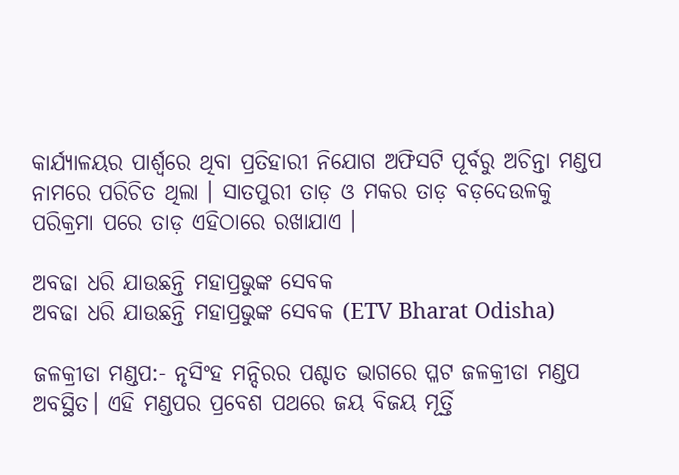କାର୍ଯ୍ୟାଳୟର ପାର୍ଶ୍ୱରେ ଥିବା ପ୍ରତିହାରୀ ନିଯୋଗ ଅଫିସଟି ପୂର୍ବରୁ ଅଚିନ୍ତା ମଣ୍ଡପ ନାମରେ ପରିଚିତ ଥିଲା । ସାତପୁରୀ ତାଡ଼ ଓ ମକର ତାଡ଼ ବଡ଼ଦେଉଳକୁ ପରିକ୍ରମା ପରେ ତାଡ଼ ଏହିଠାରେ ରଖାଯାଏ ।

ଅବଢା ଧରି ଯାଉଛନ୍ତି ମହାପ୍ରଭୁଙ୍କ ସେବକ
ଅବଢା ଧରି ଯାଉଛନ୍ତି ମହାପ୍ରଭୁଙ୍କ ସେବକ (ETV Bharat Odisha)

ଜଳକ୍ରୀଡା ମଣ୍ଡପ:- ନୃସିଂହ ମନ୍ଦିରର ପଶ୍ଚାତ ଭାଗରେ ପ୍ଳଟ ଜଳକ୍ରୀଡା ମଣ୍ଡପ ଅବସ୍ଥିତ। ଏହି ମଣ୍ଡପର ପ୍ରବେଶ ପଥରେ ଜୟ ବିଜୟ ମୂର୍ତ୍ତି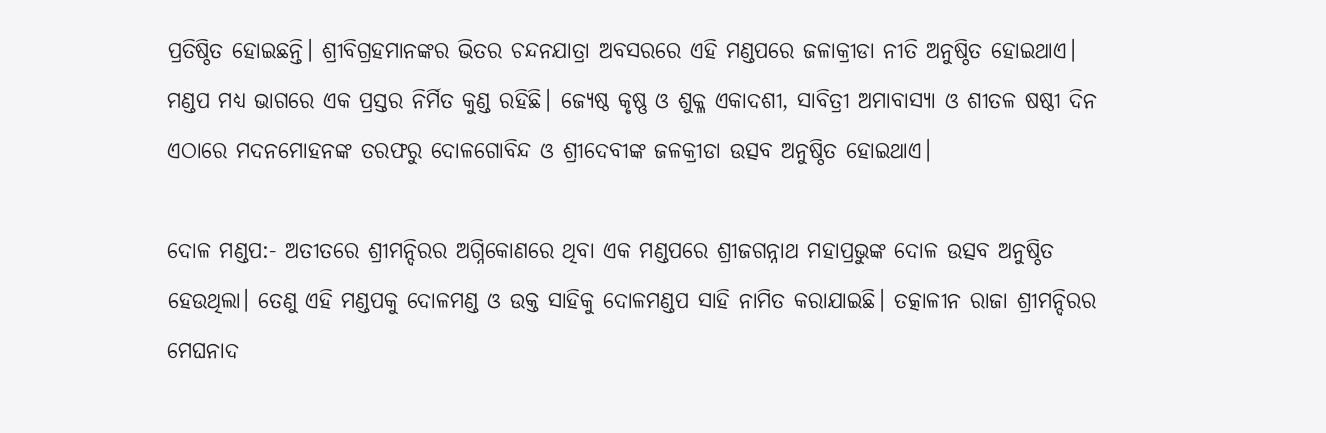ପ୍ରତିଷ୍ଠିତ ହୋଇଛନ୍ତି। ଶ୍ରୀବିଗ୍ରହମାନଙ୍କର ଭିତର ଚନ୍ଦନଯାତ୍ରା ଅବସରରେ ଏହି ମଣ୍ଡପରେ ଜଳାକ୍ରୀଡା ନୀତି ଅନୁଷ୍ଠିତ ହୋଇଥାଏ। ମଣ୍ଡପ ମଧ୍ୟ ଭାଗରେ ଏକ ପ୍ରସ୍ତର ନିର୍ମିତ କୁଣ୍ଡ ରହିଛି। ଜ୍ୟେଷ୍ଠ କୃଷ୍ଣ ଓ ଶୁକ୍ଳ ଏକାଦଶୀ, ସାବିତ୍ରୀ ଅମାବାସ୍ୟା ଓ ଶୀତଳ ଷଷ୍ଠୀ ଦିନ ଏଠାରେ ମଦନମୋହନଙ୍କ ତରଫରୁ ଦୋଳଗୋବିନ୍ଦ ଓ ଶ୍ରୀଦେବୀଙ୍କ ଜଳକ୍ରୀଡା ଉତ୍ସବ ଅନୁଷ୍ଠିତ ହୋଇଥାଏ।

ଦୋଳ ମଣ୍ଡପ:- ଅତୀତରେ ଶ୍ରୀମନ୍ଦିରର ଅଗ୍ନିକୋଣରେ ଥିବା ଏକ ମଣ୍ଡପରେ ଶ୍ରୀଜଗନ୍ନାଥ ମହାପ୍ରଭୁଙ୍କ ଦୋଳ ଉତ୍ସବ ଅନୁଷ୍ଠିତ ହେଉଥିଲା। ତେଣୁ ଏହି ମଣ୍ଡପକୁ ଦୋଳମଣ୍ଡ ଓ ଉକ୍ତ ସାହିକୁ ଦୋଳମଣ୍ଡପ ସାହି ନାମିତ କରାଯାଇଛି। ତତ୍କାଳୀନ ରାଜା ଶ୍ରୀମନ୍ଦିରର ମେଘନାଦ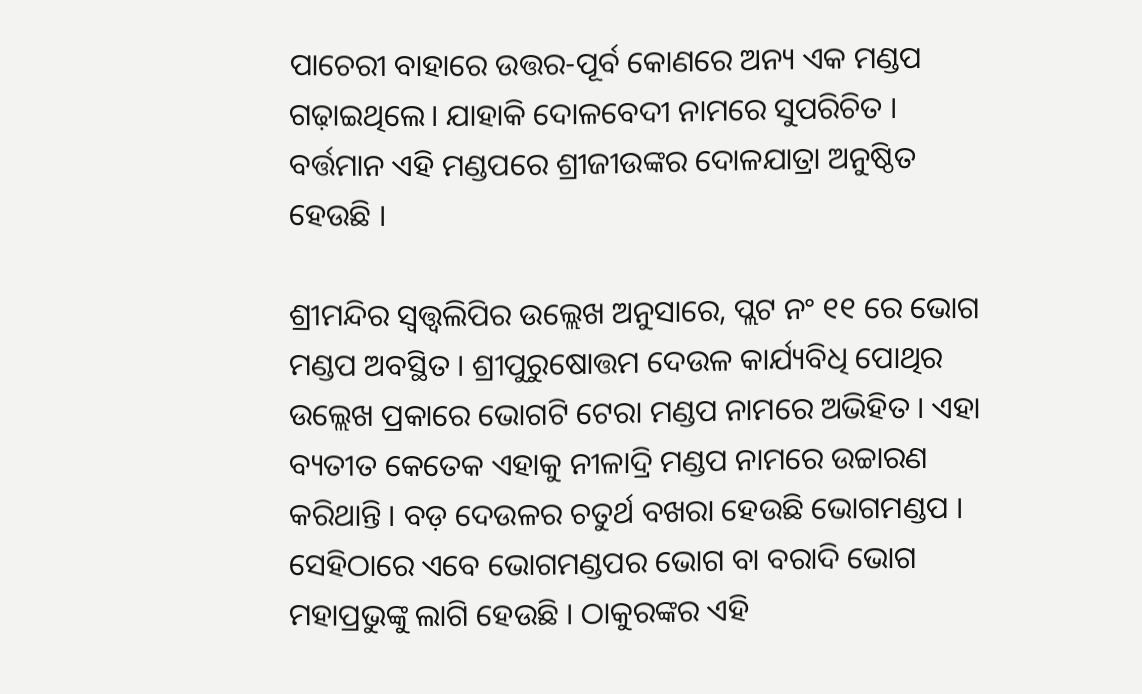ପାଚେରୀ ବାହାରେ ଉତ୍ତର-ପୂର୍ବ କୋଣରେ ଅନ୍ୟ ଏକ ମଣ୍ଡପ ଗଢ଼ାଇଥିଲେ। ଯାହାକି ଦୋଳବେଦୀ ନାମରେ ସୁପରିଚିତ । ବର୍ତ୍ତମାନ ଏହି ମଣ୍ଡପରେ ଶ୍ରୀଜୀଉଙ୍କର ଦୋଳଯାତ୍ରା ଅନୁଷ୍ଠିତ ହେଉଛି ।

ଶ୍ରୀମନ୍ଦିର ସ୍ୱତ୍ତ୍ୱଲିପିର ଉଲ୍ଲେଖ ଅନୁସାରେ, ପ୍ଲଟ ନଂ ୧୧ ରେ ଭୋଗ ମଣ୍ଡପ ଅବସ୍ଥିତ । ଶ୍ରୀପୁରୁଷୋତ୍ତମ ଦେଉଳ କାର୍ଯ୍ୟବିଧି ପୋଥିର ଉଲ୍ଲେଖ ପ୍ରକାରେ ଭୋଗଟି ଟେରା ମଣ୍ଡପ ନାମରେ ଅଭିହିତ । ଏହା ବ୍ୟତୀତ କେତେକ ଏହାକୁ ନୀଳାଦ୍ରି ମଣ୍ଡପ ନାମରେ ଉଚ୍ଚାରଣ କରିଥାନ୍ତି । ବଡ଼ ଦେଉଳର ଚତୁର୍ଥ ବଖରା ହେଉଛି ଭୋଗମଣ୍ଡପ । ସେହିଠାରେ ଏବେ ଭୋଗମଣ୍ଡପର ଭୋଗ ବା ବରାଦି ଭୋଗ ମହାପ୍ରଭୁଙ୍କୁ ଲାଗି ହେଉଛି । ଠାକୁରଙ୍କର ଏହି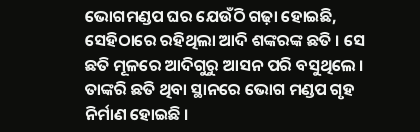ଭୋଗମଣ୍ଡପ ଘର ଯେଉଁଠି ଗଢ଼ା ହୋଇଛି, ସେହିଠାରେ ରହିଥିଲା ଆଦି ଶଙ୍କରଙ୍କ ଛତି । ସେ ଛତି ମୂଳରେ ଆଦିଗୁରୁ ଆସନ ପରି ବସୁଥିଲେ । ତାଙ୍କରି ଛତି ଥିବା ସ୍ଥାନରେ ଭୋଗ ମଣ୍ଡପ ଗୃହ ନିର୍ମାଣ ହୋଇଛି ।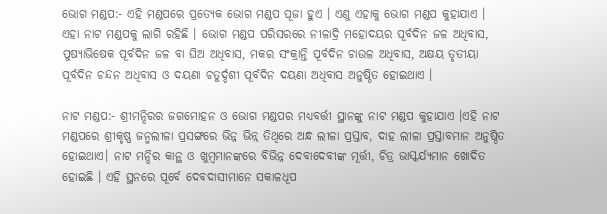ଭୋଗ ମଣ୍ଡପ:- ଏହି ମଣ୍ଡପରେ ପ୍ରତ୍ୟେକ ଭୋଗ ମଣ୍ଡପ ପୂଜା ହୁଏ । ଏଣୁ ଏହାକୁ ଭୋଗ ମଣ୍ଡପ କୁହାଯାଏ । ଏହା ନାଟ ମଣ୍ଡପକୁ ଲାଗି ରହିଛି । ଭୋଗ ମଣ୍ଡପ ପରିସରରେ ନୀଳାଦ୍ରି ମହୋଦୟର ପୂର୍ବଦିନ ଜଳ ଅଧିବାସ, ପୁଷ୍ୟାଭିଷେକ ପୂର୍ବଦିନ ଜଳ ବା ଘିଅ ଅଧିବାସ, ମକର ସଂକ୍ରାନ୍ତି ପୂର୍ବଦିନ ଚାଉଳ ଅଧିବାସ, ଅକ୍ଷୟ ତୃତୀୟା ପୂର୍ବଦିନ ଚନ୍ଦନ ଅଧିବାସ ଓ ଦୟଣା ଚତୁର୍ଦ୍ଦଶୀ ପୂର୍ବଦିନ ଦୟଣା ଅଧିବାସ ଅନୁଷ୍ଠିତ ହୋଇଥାଏ ।

ନାଟ ମଣ୍ଡପ:- ଶ୍ରୀମନ୍ଦିରର ଜଗମୋହନ ଓ ଭୋଗ ମଣ୍ଡପର ମଧ୍ୟବର୍ତ୍ତୀ ସ୍ଥାନଙ୍କୁ ନାଟ ମଣ୍ଡପ କୁହାଯାଏ ।ଏହି ନାଟ ମଣ୍ଡପରେ ଶ୍ରୀକୃଷ୍ଣ ଜନ୍ମଲୀଳା ପ୍ରସଙ୍ଗରେ ଭିନ୍ନ ଭିନ୍ନ୍ ତିଥିରେ ଅନ୍ଧ ଲୀଳା ପ୍ରସ୍ତାବ, ଦାହ ଲୀଳା ପ୍ରସ୍ତାବମାନ ଅନୁଷ୍ଠିତ ହୋଇଥାଏ। ନାଟ ମନ୍ଦିର କାନ୍ଥ ଓ ଖୁମ୍ବମାନଙ୍କରେ ବିଭିନ୍ନ ଦେବାଦେବୀଙ୍କ ମୂର୍ତ୍ତୀ, ଚିତ୍ର ଭାସ୍କର୍ଯ୍ୟମାନ ଖୋଦିତ ହୋଇଛି । ଏହି ସ୍ଥନରେ ପୂର୍ବେ ଦେବଦାସୀମାନେ ସକାଳଧୂପ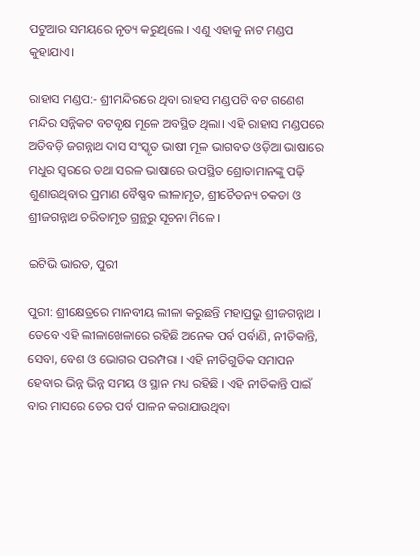ପଟୁଆର ସମୟରେ ନୃତ୍ୟ କରୁଥିଲେ । ଏଣୁ ଏହାକୁ ନାଟ ମଣ୍ଡପ କୁହାଯାଏ।

ରାହାସ ମଣ୍ଡପ:- ଶ୍ରୀମନ୍ଦିରରେ ଥିବା ରାହସ ମଣ୍ଡପଟି ବଟ ଗଣେଶ ମନ୍ଦିର ସନ୍ନିକଟ ବଟବୃକ୍ଷ ମୂଳେ ଅବସ୍ଥିତ ଥିଲା। ଏହି ରାହାସ ମଣ୍ଡପରେ ଅତିବଡ଼ି ଜଗନ୍ନାଥ ଦାସ ସଂସ୍କୃତ ଭାଷୀ ମୂଳ ଭାଗବତ ଓଡ଼ିଆ ଭାଷାରେ ମଧୁର ସ୍ୱରରେ ତଥା ସରଳ ଭାଷାରେ ଉପସ୍ଥିତ ଶ୍ରୋତାମାନଙ୍କୁ ପଢ଼ି ଶୁଣାଉଥିବାର ପ୍ରମାଣ ବୈଷ୍ଣବ ଲୀଳାମୃତ, ଶ୍ରୀଚୈତନ୍ୟ ଚକଡା ଓ ଶ୍ରୀଜଗନ୍ନାଥ ଚରିତାମୃତ ଗ୍ରନ୍ଥରୁ ସୂଚନା ମିଳେ ।

ଇଟିଭି ଭାରତ, ପୁରୀ

ପୁରୀ: ଶ୍ରୀକ୍ଷେତ୍ରରେ ମାନବୀୟ ଲୀଳା କରୁଛନ୍ତି ମହାପ୍ରଭୁ ଶ୍ରୀଜଗନ୍ନାଥ । ତେବେ ଏହି ଲୀଳାଖେଳାରେ ରହିଛି ଅନେକ ପର୍ବ ପର୍ବାଣି, ନୀତିକାନ୍ତି, ସେବା, ବେଶ ଓ ଭୋଗର ପରମ୍ପରା । ଏହି ନୀତିଗୁଡିକ ସମାପନ ହେବାର ଭିନ୍ନ ଭିନ୍ନ ସମୟ ଓ ସ୍ଥାନ ମଧ୍ୟ ରହିଛି । ଏହି ନୀତିକାନ୍ତି ପାଇଁ ବାର ମାସରେ ତେର ପର୍ବ ପାଳନ କରାଯାଉଥିବା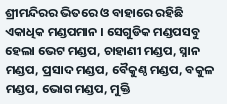ଶ୍ରୀମନ୍ଦିରର ଭିତରେ ଓ ବାହାରେ ରହିଛି ଏକାଧିକ ମଣ୍ଡପମାନ । ସେଗୁଡିକ ମଣ୍ଡପସବୁ ହେଲା ଭେଟ ମଣ୍ଡପ, ଚାହାଣୀ ମଣ୍ଡପ, ସ୍ନାନ ମଣ୍ଡପ, ପ୍ରସାଦ ମଣ୍ଡପ, ବୈକୁଣ୍ଠ ମଣ୍ଡପ, ବକୁଳ ମଣ୍ଡପ, ଭୋଗ ମଣ୍ଡପ, ମୁକ୍ତି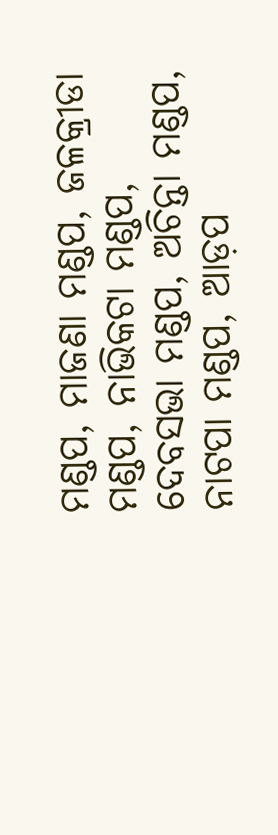ମଣ୍ଡପ, ମାଜଣା ମଣ୍ଡପ, ଜଳକ୍ରୀଡା ମଣ୍ଡପ, ନାଭିକଟା ମଣ୍ଡପ, ଦେବସଭା ମଣ୍ଡପ, ଅଚିନ୍ତା ମଣ୍ଡପ, ନାଟପା ମଣ୍ଡପ, ଆଡ଼ପ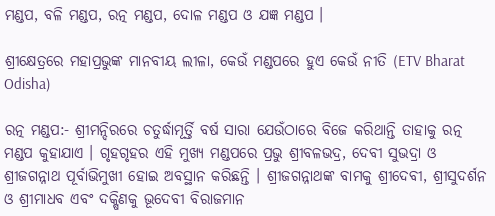ମଣ୍ଡପ, ବଳି ମଣ୍ଡପ, ରତ୍ନ ମଣ୍ଡପ, ଦୋଳ ମଣ୍ଡପ ଓ ଯଜ୍ଞ ମଣ୍ଡପ ।

ଶ୍ରୀକ୍ଷେତ୍ରରେ ମହାପ୍ରଭୁଙ୍କ ମାନବୀୟ ଲୀଳା, କେଉଁ ମଣ୍ଡପରେ ହୁଏ କେଉଁ ନୀତି (ETV Bharat Odisha)

ରତ୍ନ ମଣ୍ଡପ:- ଶ୍ରୀମନ୍ଦିରରେ ଚତୁର୍ଦ୍ଧାମୂର୍ତ୍ତି ବର୍ଷ ସାରା ଯେଉଁଠାରେ ବିଜେ କରିଥାନ୍ତି ତାହାକୁ ରତ୍ନ ମଣ୍ଡପ କୁହାଯାଏ । ଗୃହଗୃହର ଏହି ମୁଖ୍ୟ ମଣ୍ଡପରେ ପ୍ରଭୁ ଶ୍ରୀବଳଭଦ୍ର, ଦେବୀ ସୁଭଦ୍ରା ଓ ଶ୍ରୀଜଗନ୍ନାଥ ପୂର୍ବାଭିମୁଖୀ ହୋଇ ଅବସ୍ଥାନ କରିଛନ୍ତି । ଶ୍ରୀଜଗନ୍ନାଥଙ୍କ ବାମକୁ ଶ୍ରୀଦେବୀ, ଶ୍ରୀସୁଦର୍ଶନ ଓ ଶ୍ରୀମାଧବ ଏବଂ ଦକ୍ଷିଣକୁ ଭୂଦେବୀ ବିରାଜମାନ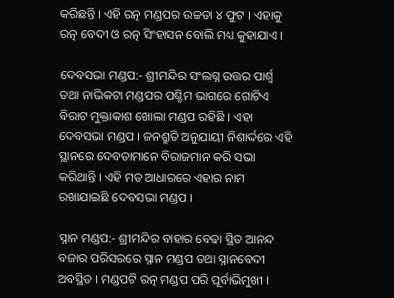କରିଛନ୍ତି । ଏହି ରତ୍ନ ମଣ୍ଡପର ଉଚ୍ଚତା ୪ ଫୁଟ । ଏହାକୁ ରତ୍ନ ବେଦୀ ଓ ରତ୍ନ ସିଂହାସନ ବୋଲି ମଧ୍ୟ କୁହାଯାଏ ।

ଦେବସଭା ମଣ୍ଡପ:- ଶ୍ରୀମନ୍ଦିର ସଂଲଗ୍ନ ଉତ୍ତର ପାର୍ଶ୍ଵ ତଥା ନାଭିକଟା ମଣ୍ଡପର ପଶ୍ଚିମ ଭାଗରେ ଗୋଟିଏ ବିରାଟ ମୁକ୍ତାକାଶ ଖୋଲା ମଣ୍ଡପ ରହିଛି । ଏହା ଦେବସଭା ମଣ୍ଡପ । ଜନଶ୍ରୁତି ଅନୁଯାୟୀ ନିଶାର୍ଦ୍ଦରେ ଏହି ସ୍ଥାନରେ ଦେବତାମାନେ ବିରାଜମାନ କରି ସଭା କରିଥାନ୍ତି । ଏହି ମତ ଆଧାରରେ ଏହାର ନାମ ରଖାଯାଇଛି ଦେବସଭା ମଣ୍ଡପ ।

ସ୍ନାନ ମଣ୍ଡପ:- ଶ୍ରୀମନ୍ଦିର ବାହାର ବେଢା ସ୍ଥିତ ଆନନ୍ଦ ବଜାର ପରିସରରେ ସ୍ନାନ ମଣ୍ଡପ ତଥା ସ୍ନାନବେଦୀ ଅବସ୍ଥିତ । ମଣ୍ଡପଟି ରତ୍ନ ମଣ୍ଡପ ପରି ପୂର୍ବାଭିମୁଖୀ ।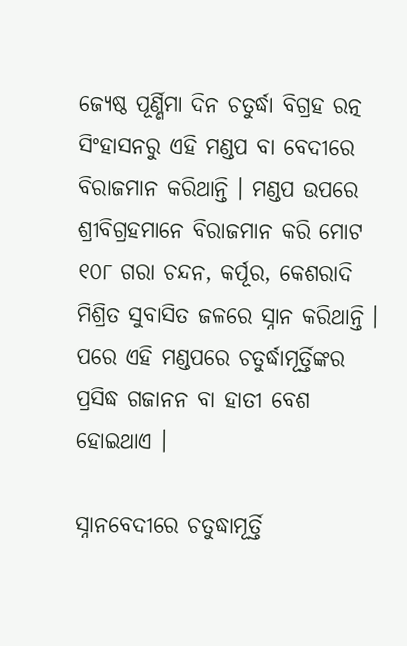ଜ୍ୟେଷ୍ଠ ପୂର୍ଣ୍ଣିମା ଦିନ ଚତୁର୍ଦ୍ଧା ବିଗ୍ରହ ରତ୍ନ ସିଂହାସନରୁ ଏହି ମଣ୍ଡପ ବା ବେଦୀରେ ବିରାଜମାନ କରିଥାନ୍ତି । ମଣ୍ଡପ ଉପରେ ଶ୍ରୀବିଗ୍ରହମାନେ ବିରାଜମାନ କରି ମୋଟ ୧୦୮ ଗରା ଚନ୍ଦନ, କର୍ପୂର, କେଶରାଦି ମିଶ୍ରିତ ସୁବାସିତ ଜଳରେ ସ୍ନାନ କରିଥାନ୍ତି । ପରେ ଏହି ମଣ୍ଡପରେ ଚତୁର୍ଦ୍ଧାମୂର୍ତ୍ତିଙ୍କର ପ୍ରସିଦ୍ଧ ଗଜାନନ ବା ହାତୀ ବେଶ ହୋଇଥାଏ ।

ସ୍ନାନବେଦୀରେ ଚତୁଦ୍ଧାମୂର୍ତ୍ତି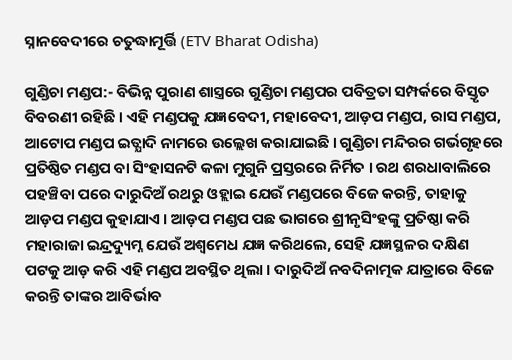ସ୍ନାନବେଦୀରେ ଚତୁଦ୍ଧାମୂର୍ତ୍ତି (ETV Bharat Odisha)

ଗୁଣ୍ଡିଚା ମଣ୍ଡପ:- ବିଭିନ୍ନ ପୁରାଣ ଶାସ୍ତ୍ରରେ ଗୁଣ୍ଡିଚା ମଣ୍ଡପର ପବିତ୍ରତା ସମ୍ପର୍କରେ ବିସ୍ତୃତ ବିବରଣୀ ରହିଛି । ଏହି ମଣ୍ଡପକୁ ଯଜ୍ଞବେଦୀ, ମହାବେଦୀ, ଆଡ଼ପ ମଣ୍ଡପ, ରାସ ମଣ୍ଡପ, ଆଟୋପ ମଣ୍ଡପ ଇତ୍ଯାଦି ନାମରେ ଉଲ୍ଲେଖ କରାଯାଇଛି । ଗୁଣ୍ଡିଚା ମନ୍ଦିରର ଗର୍ଭଗୃହରେ ପ୍ରତିଷ୍ଠିତ ମଣ୍ଡପ ବା ସିଂହାସନଟି କଳା ମୁଗୁନି ପ୍ରସ୍ତରରେ ନିର୍ମିତ । ରଥ ଶରଧାବାଲିରେ ପହଞ୍ଚିବା ପରେ ଦାରୁଦିଅଁ ରଥରୁ ଓହ୍ଲାଇ ଯେଉଁ ମଣ୍ଡପରେ ବିଜେ କରନ୍ତି, ତାହାକୁ ଆଡ଼ପ ମଣ୍ଡପ କୁହାଯାଏ । ଆଡ଼ପ ମଣ୍ଡପ ପଛ ଭାଗରେ ଶ୍ରୀନୃସିଂହଙ୍କୁ ପ୍ରତିଷ୍ଠା କରି ମହାରାଜା ଇନ୍ଦ୍ରଦ୍ୟୁମ୍ନ ଯେଉଁ ଅଶ୍ୱମେଧ ଯଜ୍ଞ କରିଥଲେ, ସେହି ଯଜ୍ଞସ୍ଥଳର ଦକ୍ଷିଣ ପଟକୁ ଆଡ଼ କରି ଏହି ମଣ୍ଡପ ଅବସ୍ଥିତ ଥିଲା । ଦାରୁଦିଅଁ ନବଦିନାତ୍ମକ ଯାତ୍ରାରେ ବିଜେ କରନ୍ତି ତାଙ୍କର ଆବିର୍ଭାବ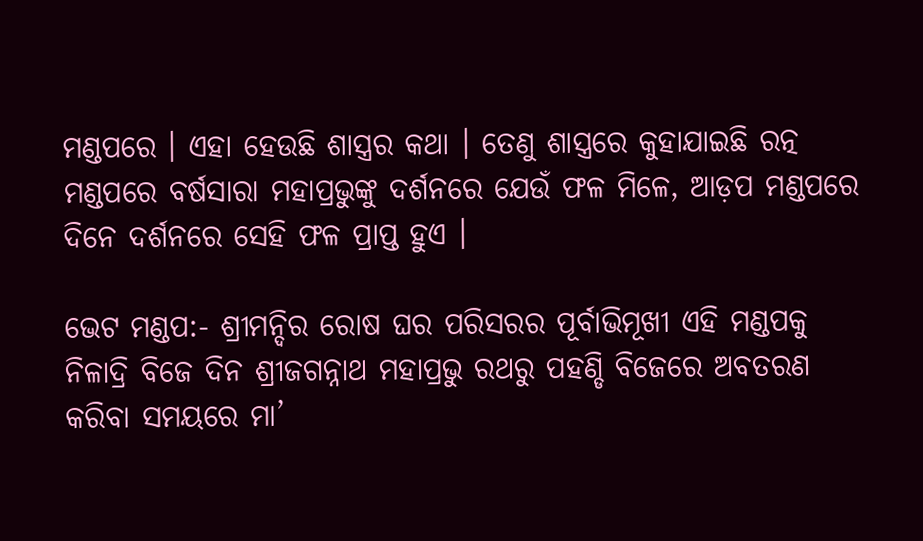ମଣ୍ଡପରେ । ଏହା ହେଉଛି ଶାସ୍ତ୍ରର କଥା । ତେଣୁ ଶାସ୍ତ୍ରରେ କୁହାଯାଇଛି ରତ୍ନ ମଣ୍ଡପରେ ବର୍ଷସାରା ମହାପ୍ରଭୁଙ୍କୁ ଦର୍ଶନରେ ଯେଉଁ ଫଳ ମିଳେ, ଆଡ଼ପ ମଣ୍ଡପରେ ଦିନେ ଦର୍ଶନରେ ସେହି ଫଳ ପ୍ରାପ୍ତ ହୁଏ ।

ଭେଟ ମଣ୍ଡପ:- ଶ୍ରୀମନ୍ଦିର ରୋଷ ଘର ପରିସରର ପୂର୍ବାଭିମୂଖୀ ଏହି ମଣ୍ଡପକୁ ନିଳାଦ୍ରି ବିଜେ ଦିନ ଶ୍ରୀଜଗନ୍ନାଥ ମହାପ୍ରଭୁ ରଥରୁ ପହଣ୍ଡି ବିଜେରେ ଅବତରଣ କରିବା ସମୟରେ ମା’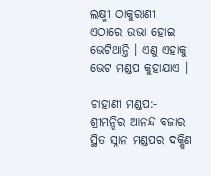ଲକ୍ଷ୍ମୀ ଠାକୁରାଣୀ ଏଠାରେ ଉଭା ହୋଇ ଭେଟିଥାନ୍ତି । ଏଣୁ ଏହାକୁ ଭେଟ ମଣ୍ଡପ କୁହାଯାଏ ।

ଚାହାଣୀ ମଣ୍ଡପ:- ଶ୍ରୀମନ୍ଦିର ଆନନ୍ଦ ବଜାର ସ୍ଥିତ ସ୍ନାନ ମଣ୍ଡପର ଦକ୍ଷିଣ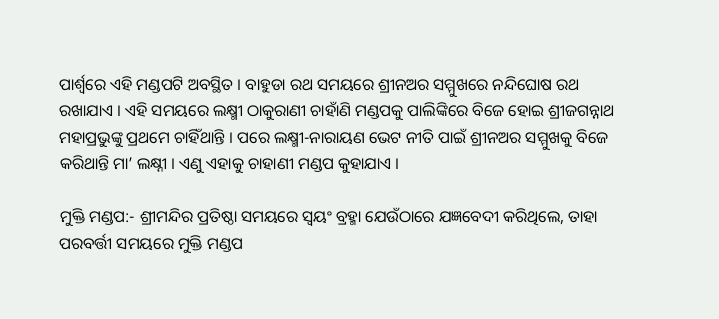ପାର୍ଶ୍ୱରେ ଏହି ମଣ୍ଡପଟି ଅବସ୍ଥିତ । ବାହୁଡା ରଥ ସମୟରେ ଶ୍ରୀନଅର ସମ୍ମୁଖରେ ନନ୍ଦିଘୋଷ ରଥ ରଖାଯାଏ । ଏହି ସମୟରେ ଲକ୍ଷ୍ମୀ ଠାକୁରାଣୀ ଚାହାଁଣି ମଣ୍ଡପକୁ ପାଲିଙ୍କିରେ ବିଜେ ହୋଇ ଶ୍ରୀଜଗନ୍ନାଥ ମହାପ୍ରଭୁଙ୍କୁ ପ୍ରଥମେ ଚାହିଁଥାନ୍ତି । ପରେ ଲକ୍ଷ୍ମୀ-ନାରାୟଣ ଭେଟ ନୀତି ପାଇଁ ଶ୍ରୀନଅର ସମ୍ମୁଖକୁ ବିଜେ କରିଥାନ୍ତି ମା’ ଲକ୍ଷ୍ନୀ । ଏଣୁ ଏହାକୁ ଚାହାଣୀ ମଣ୍ଡପ କୁହାଯାଏ ।

ମୁକ୍ତି ମଣ୍ଡପ:- ଶ୍ରୀମନ୍ଦିର ପ୍ରତିଷ୍ଠା ସମୟରେ ସ୍ୱୟଂ ବ୍ରହ୍ମା ଯେଉଁଠାରେ ଯଜ୍ଞବେଦୀ କରିଥିଲେ, ତାହା ପରବର୍ତ୍ତୀ ସମୟରେ ମୁକ୍ତି ମଣ୍ଡପ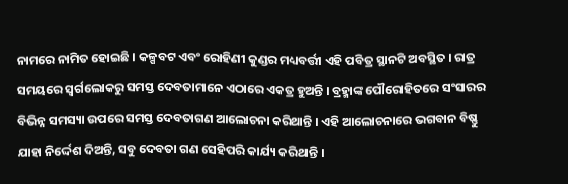ନାମରେ ନାମିତ ହୋଇଛି । କଳ୍ପବଟ ଏବଂ ରୋହିଣୀ କୁଣ୍ଡର ମଧ୍ୟବର୍ତ୍ତୀ ଏହି ପବିତ୍ର ସ୍ଥାନଟି ଅବସ୍ଥିତ । ରାତ୍ର ସମୟରେ ସ୍ୱର୍ଗଲୋକରୁ ସମସ୍ତ ଦେବତାମାନେ ଏଠାରେ ଏକତ୍ର ହୁଅନ୍ତି । ବ୍ରହ୍ମାଙ୍କ ପୌରୋହିତରେ ସଂସାରର ବିଭିନ୍ନ ସମସ୍ୟା ଉପରେ ସମସ୍ତ ଦେବତାଗଣ ଆଲୋଚନା କରିଥାନ୍ତି । ଏହି ଆଲୋଚନାରେ ଭଗବାନ ବିଷ୍ଣୁ ଯାହା ନିର୍ଦ୍ଦେଶ ଦିଅନ୍ତି, ସବୁ ଦେବତା ଗଣ ସେହିପରି କାର୍ଯ୍ୟ କରିଥାନ୍ତି ।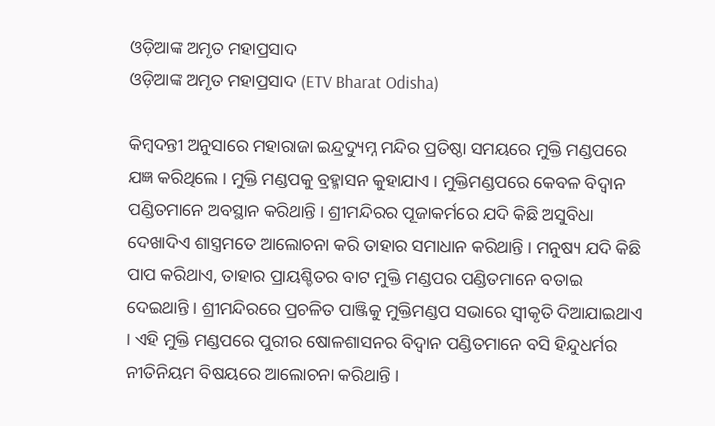ଓଡ଼ିଆଙ୍କ ଅମୃତ ମହାପ୍ରସାଦ
ଓଡ଼ିଆଙ୍କ ଅମୃତ ମହାପ୍ରସାଦ (ETV Bharat Odisha)

କିମ୍ବଦନ୍ତୀ ଅନୁସାରେ ମହାରାଜା ଇନ୍ଦ୍ରଦ୍ୟୁମ୍ନ ମନ୍ଦିର ପ୍ରତିଷ୍ଠା ସମୟରେ ମୁକ୍ତି ମଣ୍ଡପରେ ଯଜ୍ଞ କରିଥିଲେ । ମୁକ୍ତି ମଣ୍ଡପକୁ ବ୍ରହ୍ମାସନ କୁହାଯାଏ । ମୁକ୍ତିମଣ୍ଡପରେ କେବଳ ବିଦ୍ୱାନ ପଣ୍ଡିତମାନେ ଅବସ୍ଥାନ କରିଥାନ୍ତି । ଶ୍ରୀମନ୍ଦିରର ପୂଜାକର୍ମରେ ଯଦି କିଛି ଅସୁବିଧା ଦେଖାଦିଏ ଶାସ୍ତ୍ରମତେ ଆଲୋଚନା କରି ତାହାର ସମାଧାନ କରିଥାନ୍ତି । ମନୁଷ୍ୟ ଯଦି କିଛି ପାପ କରିଥାଏ, ତାହାର ପ୍ରାୟଶ୍ଚିତର ବାଟ ମୁକ୍ତି ମଣ୍ଡପର ପଣ୍ଡିତମାନେ ବତାଇ ଦେଇଥାନ୍ତି । ଶ୍ରୀମନ୍ଦିରରେ ପ୍ରଚଳିତ ପାଞ୍ଜିକୁ ମୁକ୍ତିମଣ୍ଡପ ସଭାରେ ସ୍ୱୀକୃତି ଦିଆଯାଇଥାଏ । ଏହି ମୁକ୍ତି ମଣ୍ଡପରେ ପୁରୀର ଷୋଳଶାସନର ବିଦ୍ୱାନ ପଣ୍ଡିତମାନେ ବସି ହିନ୍ଦୁଧର୍ମର ନୀତିନିୟମ ବିଷୟରେ ଆଲୋଚନା କରିଥାନ୍ତି ।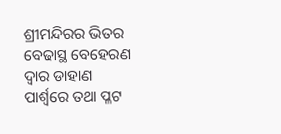ଶ୍ରୀମନ୍ଦିରର ଭିତର ବେଢାସ୍ଥ ବେହେରଣ ଦ୍ୱାର ଡାହାଣ ପାର୍ଶ୍ୱରେ ତଥା ପ୍ଳଟ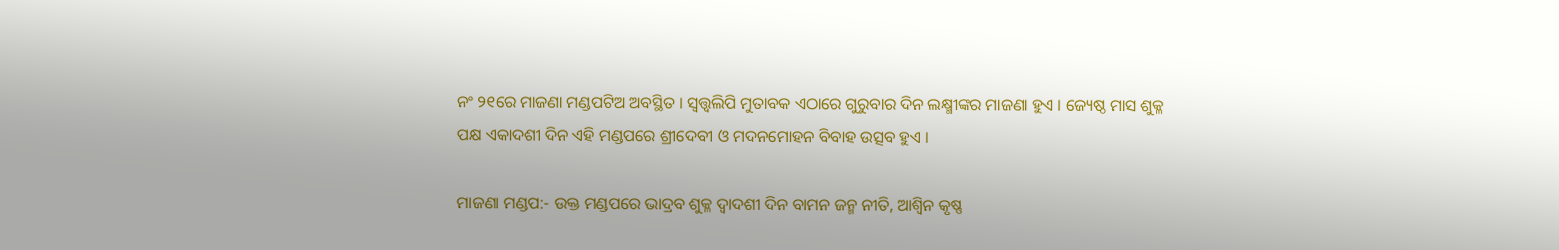ନଂ ୨୧ରେ ମାଜଣା ମଣ୍ଡପଟିଅ ଅବସ୍ଥିତ । ସ୍ୱତ୍ତ୍ୱଲିପି ମୁତାବକ ଏଠାରେ ଗୁରୁବାର ଦିନ ଲକ୍ଷ୍ମୀଙ୍କର ମାଜଣା ହୁଏ । ଜ୍ୟେଷ୍ଠ ମାସ ଶୁକ୍ଳ ପକ୍ଷ ଏକାଦଶୀ ଦିନ ଏହି ମଣ୍ଡପରେ ଶ୍ରୀଦେବୀ ଓ ମଦନମୋହନ ବିବାହ ଉତ୍ସବ ହୁଏ ।

ମାଜଣା ମଣ୍ଡପ:- ଉକ୍ତ ମଣ୍ଡପରେ ଭାଦ୍ରବ ଶୁକ୍ଳ ଦ୍ୱାଦଶୀ ଦିନ ବାମନ ଜନ୍ମ ନୀତି, ଆଶ୍ୱିନ କୃଷ୍ଣ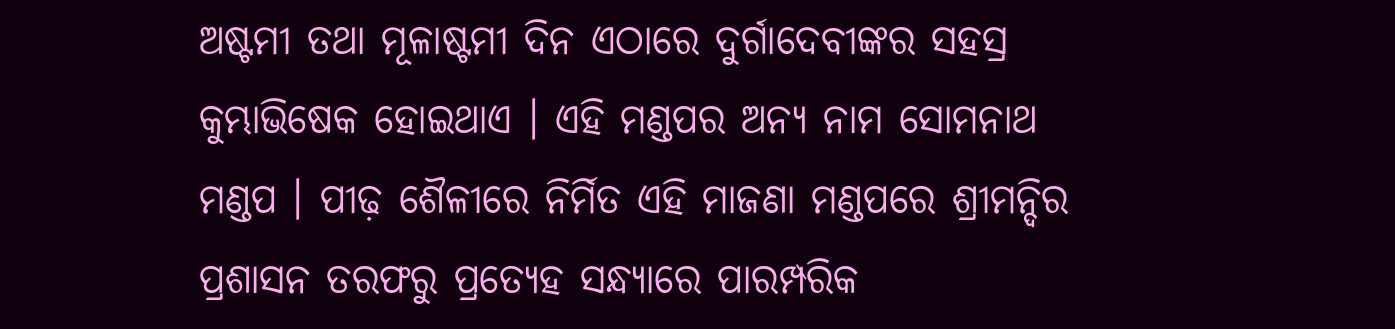ଅଷ୍ଟମୀ ତଥା ମୂଳାଷ୍ଟମୀ ଦିନ ଏଠାରେ ଦୁର୍ଗାଦେବୀଙ୍କର ସହସ୍ର କୁମ୍ଭାଭିଷେକ ହୋଇଥାଏ । ଏହି ମଣ୍ଡପର ଅନ୍ୟ ନାମ ସୋମନାଥ ମଣ୍ଡପ । ପୀଢ଼ ଶୈଳୀରେ ନିର୍ମିତ ଏହି ମାଜଣା ମଣ୍ଡପରେ ଶ୍ରୀମନ୍ଦିର ପ୍ରଶାସନ ତରଫରୁ ପ୍ରତ୍ୟେହ ସନ୍ଧ୍ୟାରେ ପାରମ୍ପରିକ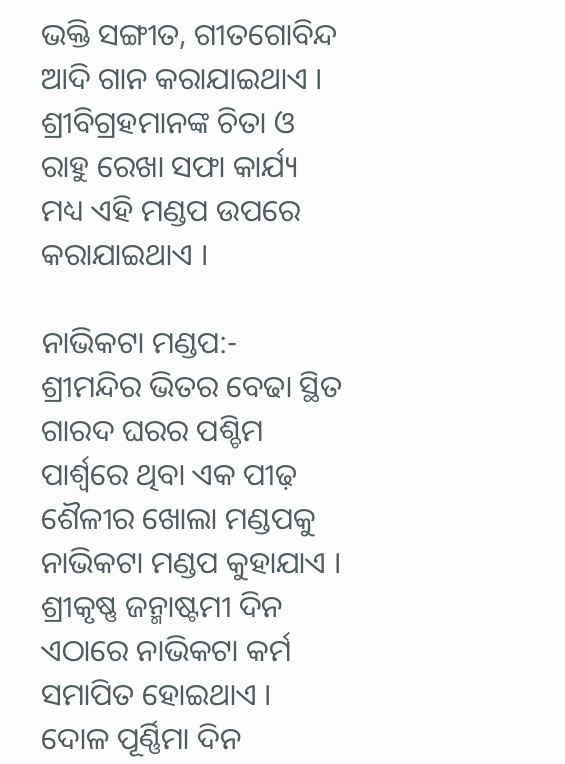ଭକ୍ତି ସଙ୍ଗୀତ, ଗୀତଗୋବିନ୍ଦ ଆଦି ଗାନ କରାଯାଇଥାଏ । ଶ୍ରୀବିଗ୍ରହମାନଙ୍କ ଚିତା ଓ ରାହୁ ରେଖା ସଫା କାର୍ଯ୍ୟ ମଧ୍ୟ ଏହି ମଣ୍ଡପ ଉପରେ କରାଯାଇଥାଏ ।

ନାଭିକଟା ମଣ୍ଡପ:- ଶ୍ରୀମନ୍ଦିର ଭିତର ବେଢା ସ୍ଥିତ ଗାରଦ ଘରର ପଶ୍ଚିମ ପାର୍ଶ୍ୱରେ ଥିବା ଏକ ପୀଢ଼ ଶୈଳୀର ଖୋଲା ମଣ୍ଡପକୁ ନାଭିକଟା ମଣ୍ଡପ କୁହାଯାଏ । ଶ୍ରୀକୃଷ୍ଣ ଜନ୍ମାଷ୍ଟମୀ ଦିନ ଏଠାରେ ନାଭିକଟା କର୍ମ ସମାପିତ ହୋଇଥାଏ । ଦୋଳ ପୂର୍ଣ୍ଣିମା ଦିନ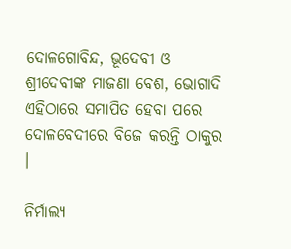ଦୋଳଗୋବିନ୍ଦ, ଭୂଦେବୀ ଓ ଶ୍ରୀଦେବୀଙ୍କ ମାଜଣା ବେଶ, ଭୋଗାଦି ଏହିଠାରେ ସମାପିତ ହେବା ପରେ ଦୋଳବେଦୀରେ ବିଜେ କରନ୍ତି ଠାକୁର ।

ନିର୍ମାଲ୍ୟ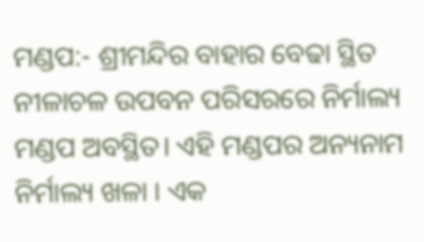ମଣ୍ଡପ:- ଶ୍ରୀମନ୍ଦିର ବାହାର ବେଢା ସ୍ଥିତ ନୀଳାଚଳ ଉପବନ ପରିସରରେ ନିର୍ମାଲ୍ୟ ମଣ୍ଡପ ଅବସ୍ଥିତ। ଏହି ମଣ୍ଡପର ଅନ୍ୟନାମ ନିର୍ମାଲ୍ୟ ଖଳା । ଏକ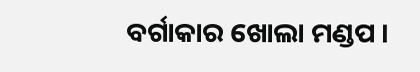ବର୍ଗାକାର ଖୋଲା ମଣ୍ଡପ ।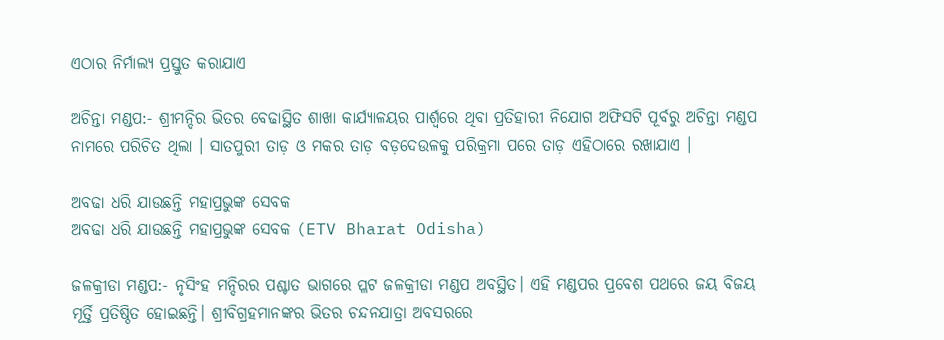ଏଠାର ନିର୍ମାଲ୍ୟ ପ୍ରସ୍ତୁତ କରାଯାଏ

ଅଚିନ୍ତା ମଣ୍ଡପ:- ଶ୍ରୀମନ୍ଦିର ଭିତର ବେଢାସ୍ଥିତ ଶାଖା କାର୍ଯ୍ୟାଳୟର ପାର୍ଶ୍ୱରେ ଥିବା ପ୍ରତିହାରୀ ନିଯୋଗ ଅଫିସଟି ପୂର୍ବରୁ ଅଚିନ୍ତା ମଣ୍ଡପ ନାମରେ ପରିଚିତ ଥିଲା । ସାତପୁରୀ ତାଡ଼ ଓ ମକର ତାଡ଼ ବଡ଼ଦେଉଳକୁ ପରିକ୍ରମା ପରେ ତାଡ଼ ଏହିଠାରେ ରଖାଯାଏ ।

ଅବଢା ଧରି ଯାଉଛନ୍ତି ମହାପ୍ରଭୁଙ୍କ ସେବକ
ଅବଢା ଧରି ଯାଉଛନ୍ତି ମହାପ୍ରଭୁଙ୍କ ସେବକ (ETV Bharat Odisha)

ଜଳକ୍ରୀଡା ମଣ୍ଡପ:- ନୃସିଂହ ମନ୍ଦିରର ପଶ୍ଚାତ ଭାଗରେ ପ୍ଳଟ ଜଳକ୍ରୀଡା ମଣ୍ଡପ ଅବସ୍ଥିତ। ଏହି ମଣ୍ଡପର ପ୍ରବେଶ ପଥରେ ଜୟ ବିଜୟ ମୂର୍ତ୍ତି ପ୍ରତିଷ୍ଠିତ ହୋଇଛନ୍ତି। ଶ୍ରୀବିଗ୍ରହମାନଙ୍କର ଭିତର ଚନ୍ଦନଯାତ୍ରା ଅବସରରେ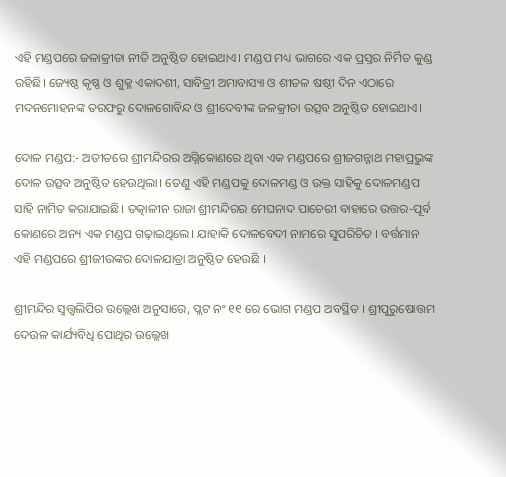ଏହି ମଣ୍ଡପରେ ଜଳାକ୍ରୀଡା ନୀତି ଅନୁଷ୍ଠିତ ହୋଇଥାଏ। ମଣ୍ଡପ ମଧ୍ୟ ଭାଗରେ ଏକ ପ୍ରସ୍ତର ନିର୍ମିତ କୁଣ୍ଡ ରହିଛି। ଜ୍ୟେଷ୍ଠ କୃଷ୍ଣ ଓ ଶୁକ୍ଳ ଏକାଦଶୀ, ସାବିତ୍ରୀ ଅମାବାସ୍ୟା ଓ ଶୀତଳ ଷଷ୍ଠୀ ଦିନ ଏଠାରେ ମଦନମୋହନଙ୍କ ତରଫରୁ ଦୋଳଗୋବିନ୍ଦ ଓ ଶ୍ରୀଦେବୀଙ୍କ ଜଳକ୍ରୀଡା ଉତ୍ସବ ଅନୁଷ୍ଠିତ ହୋଇଥାଏ।

ଦୋଳ ମଣ୍ଡପ:- ଅତୀତରେ ଶ୍ରୀମନ୍ଦିରର ଅଗ୍ନିକୋଣରେ ଥିବା ଏକ ମଣ୍ଡପରେ ଶ୍ରୀଜଗନ୍ନାଥ ମହାପ୍ରଭୁଙ୍କ ଦୋଳ ଉତ୍ସବ ଅନୁଷ୍ଠିତ ହେଉଥିଲା। ତେଣୁ ଏହି ମଣ୍ଡପକୁ ଦୋଳମଣ୍ଡ ଓ ଉକ୍ତ ସାହିକୁ ଦୋଳମଣ୍ଡପ ସାହି ନାମିତ କରାଯାଇଛି। ତତ୍କାଳୀନ ରାଜା ଶ୍ରୀମନ୍ଦିରର ମେଘନାଦ ପାଚେରୀ ବାହାରେ ଉତ୍ତର-ପୂର୍ବ କୋଣରେ ଅନ୍ୟ ଏକ ମଣ୍ଡପ ଗଢ଼ାଇଥିଲେ। ଯାହାକି ଦୋଳବେଦୀ ନାମରେ ସୁପରିଚିତ । ବର୍ତ୍ତମାନ ଏହି ମଣ୍ଡପରେ ଶ୍ରୀଜୀଉଙ୍କର ଦୋଳଯାତ୍ରା ଅନୁଷ୍ଠିତ ହେଉଛି ।

ଶ୍ରୀମନ୍ଦିର ସ୍ୱତ୍ତ୍ୱଲିପିର ଉଲ୍ଲେଖ ଅନୁସାରେ, ପ୍ଲଟ ନଂ ୧୧ ରେ ଭୋଗ ମଣ୍ଡପ ଅବସ୍ଥିତ । ଶ୍ରୀପୁରୁଷୋତ୍ତମ ଦେଉଳ କାର୍ଯ୍ୟବିଧି ପୋଥିର ଉଲ୍ଲେଖ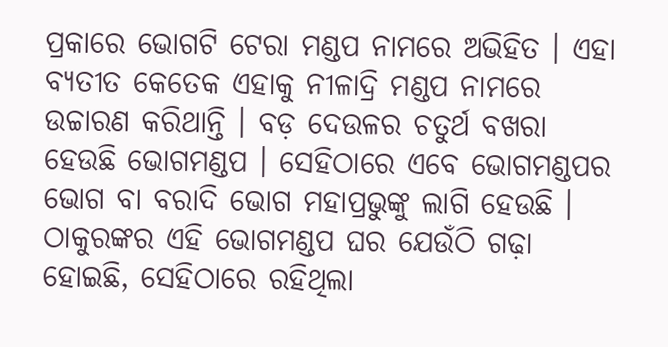ପ୍ରକାରେ ଭୋଗଟି ଟେରା ମଣ୍ଡପ ନାମରେ ଅଭିହିତ । ଏହା ବ୍ୟତୀତ କେତେକ ଏହାକୁ ନୀଳାଦ୍ରି ମଣ୍ଡପ ନାମରେ ଉଚ୍ଚାରଣ କରିଥାନ୍ତି । ବଡ଼ ଦେଉଳର ଚତୁର୍ଥ ବଖରା ହେଉଛି ଭୋଗମଣ୍ଡପ । ସେହିଠାରେ ଏବେ ଭୋଗମଣ୍ଡପର ଭୋଗ ବା ବରାଦି ଭୋଗ ମହାପ୍ରଭୁଙ୍କୁ ଲାଗି ହେଉଛି । ଠାକୁରଙ୍କର ଏହି ଭୋଗମଣ୍ଡପ ଘର ଯେଉଁଠି ଗଢ଼ା ହୋଇଛି, ସେହିଠାରେ ରହିଥିଲା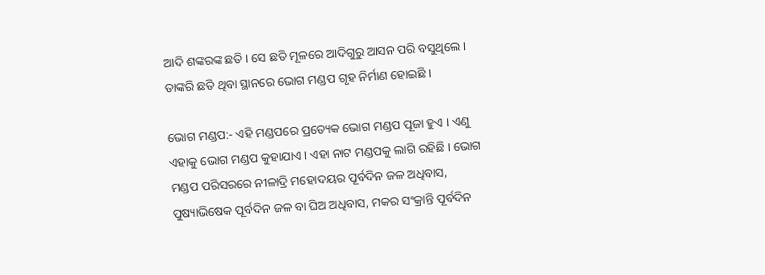ଆଦି ଶଙ୍କରଙ୍କ ଛତି । ସେ ଛତି ମୂଳରେ ଆଦିଗୁରୁ ଆସନ ପରି ବସୁଥିଲେ । ତାଙ୍କରି ଛତି ଥିବା ସ୍ଥାନରେ ଭୋଗ ମଣ୍ଡପ ଗୃହ ନିର୍ମାଣ ହୋଇଛି ।

ଭୋଗ ମଣ୍ଡପ:- ଏହି ମଣ୍ଡପରେ ପ୍ରତ୍ୟେକ ଭୋଗ ମଣ୍ଡପ ପୂଜା ହୁଏ । ଏଣୁ ଏହାକୁ ଭୋଗ ମଣ୍ଡପ କୁହାଯାଏ । ଏହା ନାଟ ମଣ୍ଡପକୁ ଲାଗି ରହିଛି । ଭୋଗ ମଣ୍ଡପ ପରିସରରେ ନୀଳାଦ୍ରି ମହୋଦୟର ପୂର୍ବଦିନ ଜଳ ଅଧିବାସ, ପୁଷ୍ୟାଭିଷେକ ପୂର୍ବଦିନ ଜଳ ବା ଘିଅ ଅଧିବାସ, ମକର ସଂକ୍ରାନ୍ତି ପୂର୍ବଦିନ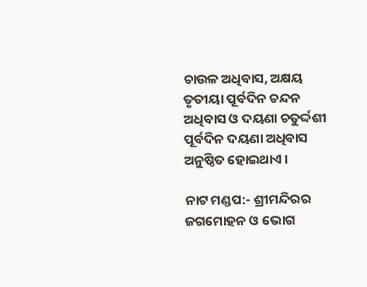ଚାଉଳ ଅଧିବାସ, ଅକ୍ଷୟ ତୃତୀୟା ପୂର୍ବଦିନ ଚନ୍ଦନ ଅଧିବାସ ଓ ଦୟଣା ଚତୁର୍ଦ୍ଦଶୀ ପୂର୍ବଦିନ ଦୟଣା ଅଧିବାସ ଅନୁଷ୍ଠିତ ହୋଇଥାଏ ।

ନାଟ ମଣ୍ଡପ:- ଶ୍ରୀମନ୍ଦିରର ଜଗମୋହନ ଓ ଭୋଗ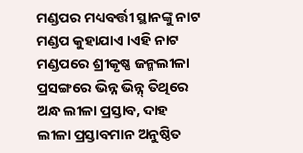ମଣ୍ଡପର ମଧ୍ୟବର୍ତ୍ତୀ ସ୍ଥାନଙ୍କୁ ନାଟ ମଣ୍ଡପ କୁହାଯାଏ ।ଏହି ନାଟ ମଣ୍ଡପରେ ଶ୍ରୀକୃଷ୍ଣ ଜନ୍ମଲୀଳା ପ୍ରସଙ୍ଗରେ ଭିନ୍ନ ଭିନ୍ନ୍ ତିଥିରେ ଅନ୍ଧ ଲୀଳା ପ୍ରସ୍ତାବ, ଦାହ ଲୀଳା ପ୍ରସ୍ତାବମାନ ଅନୁଷ୍ଠିତ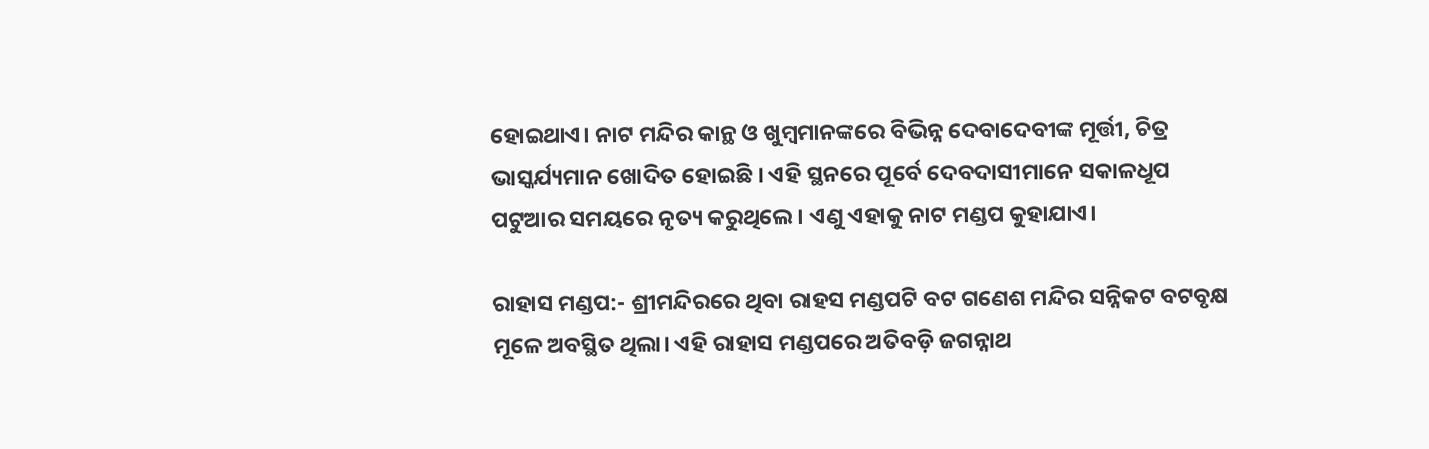ହୋଇଥାଏ। ନାଟ ମନ୍ଦିର କାନ୍ଥ ଓ ଖୁମ୍ବମାନଙ୍କରେ ବିଭିନ୍ନ ଦେବାଦେବୀଙ୍କ ମୂର୍ତ୍ତୀ, ଚିତ୍ର ଭାସ୍କର୍ଯ୍ୟମାନ ଖୋଦିତ ହୋଇଛି । ଏହି ସ୍ଥନରେ ପୂର୍ବେ ଦେବଦାସୀମାନେ ସକାଳଧୂପ ପଟୁଆର ସମୟରେ ନୃତ୍ୟ କରୁଥିଲେ । ଏଣୁ ଏହାକୁ ନାଟ ମଣ୍ଡପ କୁହାଯାଏ।

ରାହାସ ମଣ୍ଡପ:- ଶ୍ରୀମନ୍ଦିରରେ ଥିବା ରାହସ ମଣ୍ଡପଟି ବଟ ଗଣେଶ ମନ୍ଦିର ସନ୍ନିକଟ ବଟବୃକ୍ଷ ମୂଳେ ଅବସ୍ଥିତ ଥିଲା। ଏହି ରାହାସ ମଣ୍ଡପରେ ଅତିବଡ଼ି ଜଗନ୍ନାଥ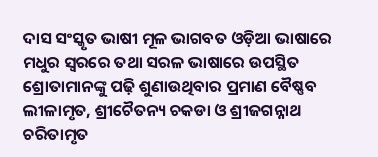ଦାସ ସଂସ୍କୃତ ଭାଷୀ ମୂଳ ଭାଗବତ ଓଡ଼ିଆ ଭାଷାରେ ମଧୁର ସ୍ୱରରେ ତଥା ସରଳ ଭାଷାରେ ଉପସ୍ଥିତ ଶ୍ରୋତାମାନଙ୍କୁ ପଢ଼ି ଶୁଣାଉଥିବାର ପ୍ରମାଣ ବୈଷ୍ଣବ ଲୀଳାମୃତ, ଶ୍ରୀଚୈତନ୍ୟ ଚକଡା ଓ ଶ୍ରୀଜଗନ୍ନାଥ ଚରିତାମୃତ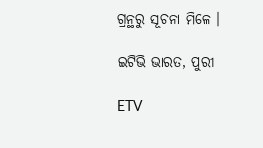ଗ୍ରନ୍ଥରୁ ସୂଚନା ମିଳେ ।

ଇଟିଭି ଭାରତ, ପୁରୀ

ETV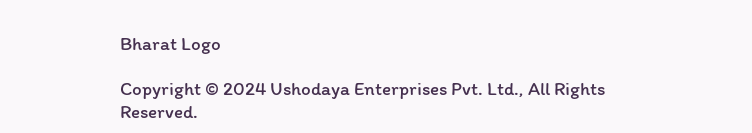Bharat Logo

Copyright © 2024 Ushodaya Enterprises Pvt. Ltd., All Rights Reserved.